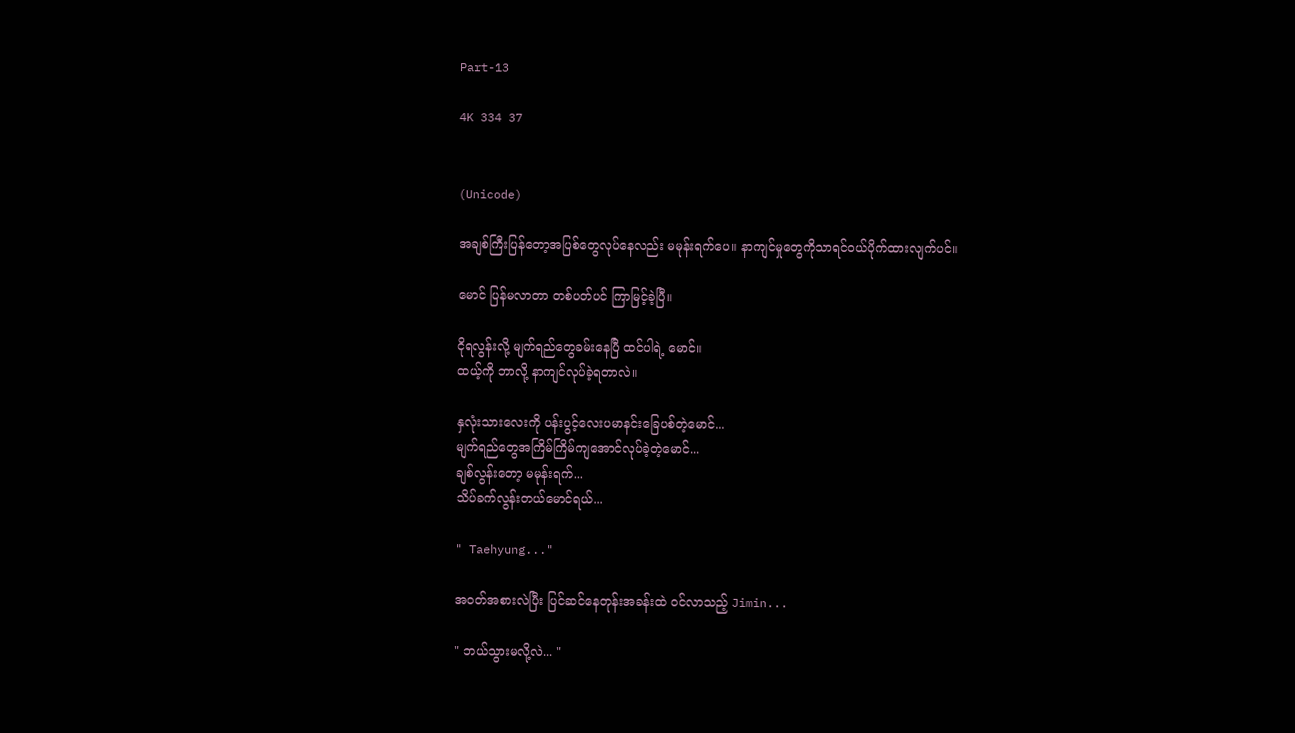Part-13

4K 334 37


(Unicode)

အချစ်ကြီးပြန်တော့အပြစ်တွေလုပ်နေလည်း မမုန်းရက်ပေ။ နာကျင်မှုတွေကိုသာရင်ဝယ်ပိုက်ထားလျက်ပင်။

မောင် ပြန်မလာတာ တစ်ပတ်ပင် ကြာမြင့်ခဲ့ပြီ။

ငိုရလွန်းလို့ မျက်ရည်တွေခမ်းနေပြီ ထင်ပါရဲ့ မောင်။
ထယ့်ကို ဘာလို့ နာကျင်လုပ်ခဲ့ရတာလဲ။

နှလုံးသားလေးကို ပန်းပွင့်လေးပမာနင်းခြေပစ်တဲ့မောင်...
မျက်ရည်တွေအကြိမ်ကြိမ်ကျအောင်လုပ်ခဲ့တဲ့မောင်...
ချစ်လွန်းတော့ မမုန်းရက်...
သိပ်ခက်လွန်းတယ်မောင်ရယ်...

" Taehyung..."

အဝတ်အစားလဲပြီး ပြင်ဆင်နေတုန်းအခန်းထဲ ဝင်လာသည့် Jimin...

" ဘယ်သွားမလို့လဲ... "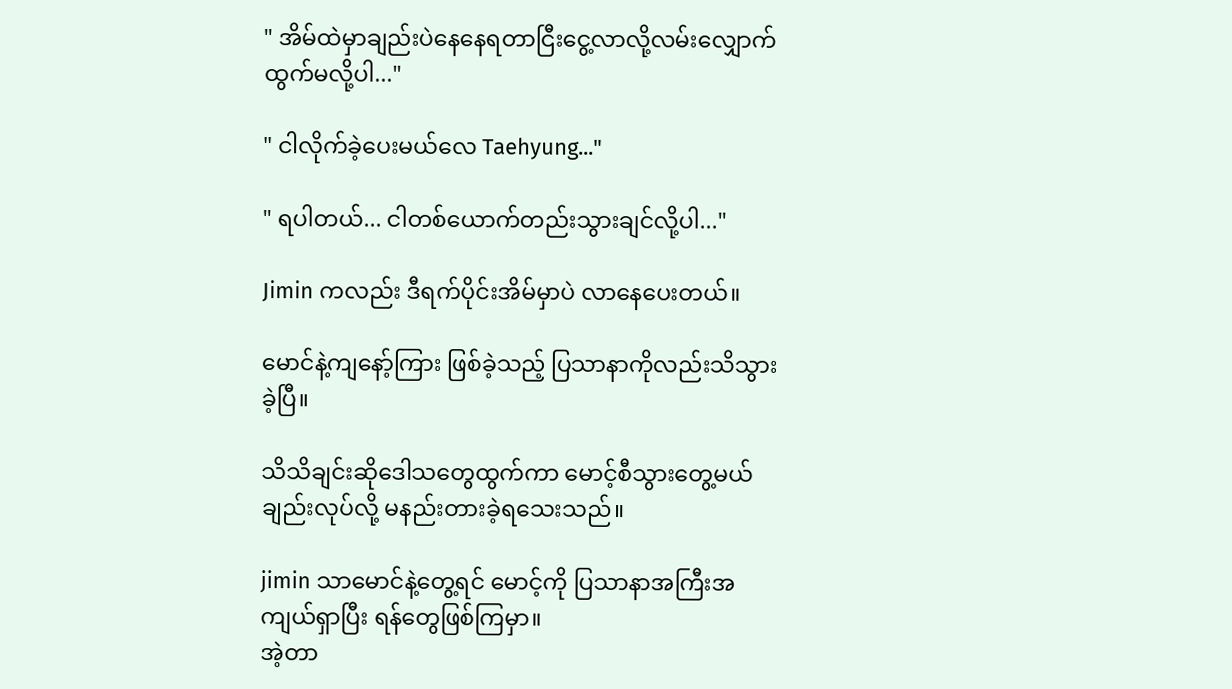" အိမ်ထဲမှာချည်းပဲနေနေရတာငြီးငွေ့လာလို့လမ်းလျှောက်ထွက်မလို့ပါ..."

" ငါလိုက်ခဲ့ပေးမယ်လေ Taehyung..."

" ရပါတယ်... ငါတစ်ယောက်တည်းသွားချင်လို့ပါ..."

Jimin ကလည်း ဒီရက်ပိုင်းအိမ်မှာပဲ လာနေပေးတယ်။

မောင်နဲ့ကျနော့်ကြား ဖြစ်ခဲ့သည့် ပြသာနာကိုလည်းသိသွားခဲ့ပြီ။

သိသိချင်းဆိုဒေါသတွေထွက်ကာ မောင့်စီသွားတွေ့မယ်ချည်းလုပ်လို့ မနည်းတားခဲ့ရသေးသည်။

jimin သာမောင်နဲ့တွေ့ရင် မောင့်ကို ပြသာနာအကြီးအကျယ်ရှာပြီး ရန်တွေဖြစ်ကြမှာ။
အဲ့တာ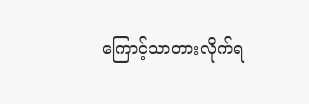ကြောင့်သာတားလိုက်ရ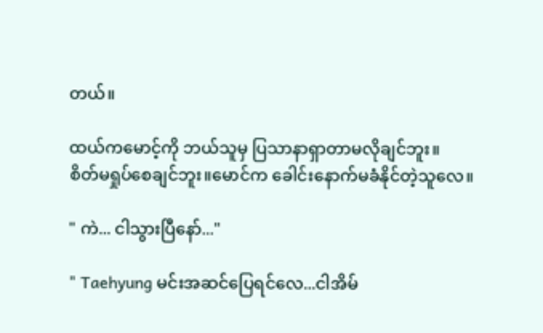တယ်။

ထယ်ကမောင့်ကို ဘယ်သူမှ ပြသာနာရှာတာမလိုချင်ဘူး။
စိတ်မရှုပ်စေချင်ဘူး။မောင်က ခေါင်းနောက်မခံနိုင်တဲ့သူလေ။

" ကဲ... ငါသွားပြီနော်..."

" Taehyung မင်းအဆင်ပြေရင်လေ...ငါအိမ်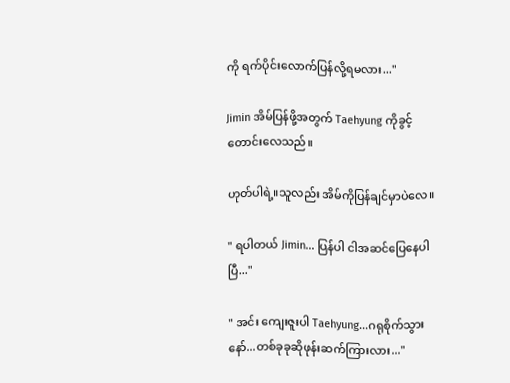ကို ရက်ပိုင်းလောက်ပြန်လို့ရမလား..."

Jimin အိမ်ပြန်ဖို့အတွက် Taehyung ကိုခွင့်တောင်းလေသည်။

ဟုတ်ပါရဲ့။သူလည်း အိမ်ကိုပြန်ချင်မှာပဲလေ။

" ရပါတယ် Jimin... ပြန်ပါ ငါအဆင်ပြေနေပါပြီ..."

" အင်း ကျေးဇူးပါ Taehyung...ဂရုစိုက်သွားနော်...တစ်ခုခုဆိုဖုန်းဆက်ကြားလား..."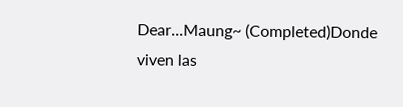Dear...Maung~ (Completed)Donde viven las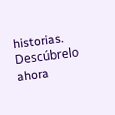historias. Descúbrelo ahora